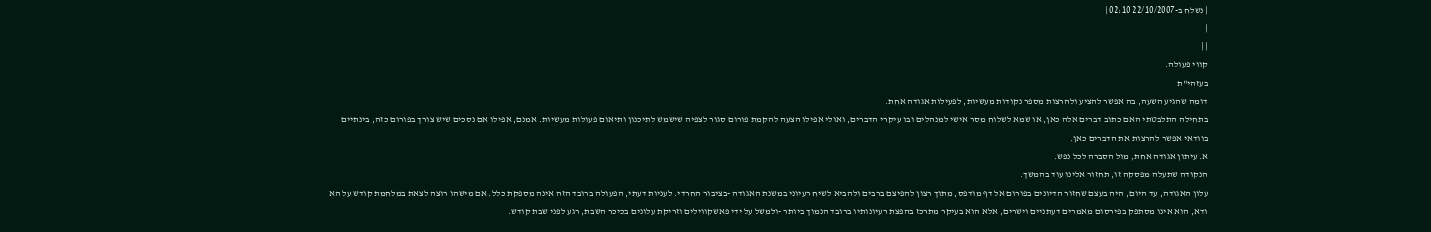| נשלח ב-22/10/2007 02:10 |
|
| |
קווי פעולה.
בעזהי"ת
דומה שהגיע השעה, בה אפשר להציע ולהרצות מספר נקודות מעשיות, לפעילות אגודה אחת.
בתחילה התלבטתי האם כתוב דברים אלה כאן, או שמא לשלוח מסר אישי למנהלים ובו עיקרי הדברים, ואולי אפילו הצעה להקמת פורום סגור לצפיה שישמש לתיכנון ותיאום פעולות מעשיות. אמנם, אפילו אם נסכים שיש צורך בפורום כזה, בינתיים בוודאי אפשר להרצות את הדברים כאן.
א. עיתון אגודה אחת, מול הסברה לכל נפש.
הנקודה שתעלה מפסקה זו, תחזור אלינו עוד בהמשך.
עלון האגודה, עד היום, היה בעצם שחזור הדיונים בפורום אל דף מודפס, מתוך רצון להפיצם ברבים ולהביא לשיח רעיוני במשנת האגודה -בציבור החרדי. לעניות דעתי, הפעולה ברובד הזה אינה מספקת כלל. אם מישהו רוצה לצאת במלחמת קודש על הא ודא, הוא אינו מסתפק בפירסום מאמרים דעתניים וישרים, אלא הוא בעיקר מתרכז בהפצת רעיונותיו ברובד הנמוך ביותר -ולמשל על ידי פאשקווילים וזריקת עלונים בכיכר השבת, רגע לפני שבת קודש.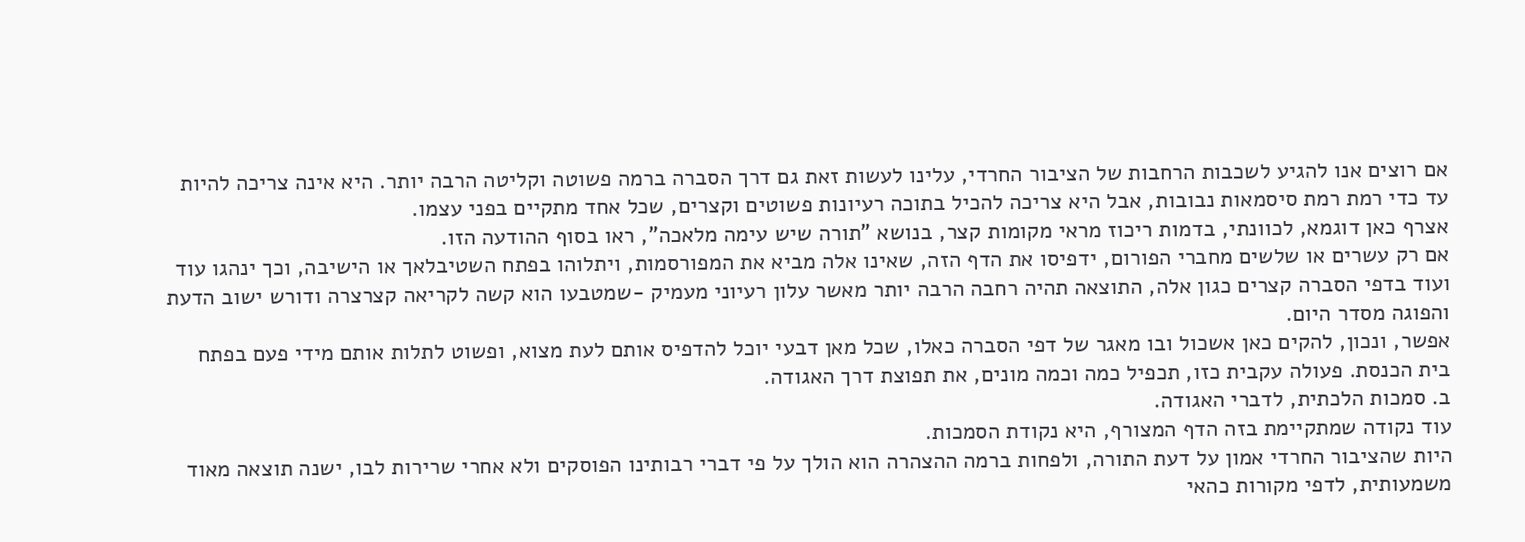אם רוצים אנו להגיע לשכבות הרחבות של הציבור החרדי, עלינו לעשות זאת גם דרך הסברה ברמה פשוטה וקליטה הרבה יותר. היא אינה צריכה להיות עד כדי רמת רמת סיסמאות נבובות, אבל היא צריכה להכיל בתוכה רעיונות פשוטים וקצרים, שכל אחד מתקיים בפני עצמו.
אצרף כאן דוגמא, לכוונתי, בדמות ריכוז מראי מקומות קצר, בנושא "תורה שיש עימה מלאכה", ראו בסוף ההודעה הזו.
אם רק עשרים או שלשים מחברי הפורום, ידפיסו את הדף הזה, שאינו אלה מביא את המפורסמות, ויתלוהו בפתח השטיבלאך או הישיבה, וכך ינהגו עוד ועוד בדפי הסברה קצרים כגון אלה, התוצאה תהיה רחבה הרבה יותר מאשר עלון רעיוני מעמיק -שמטבעו הוא קשה לקריאה קצרצרה ודורש ישוב הדעת והפוגה מסדר היום.
אפשר, ונכון, להקים כאן אשכול ובו מאגר של דפי הסברה כאלו, שכל מאן דבעי יוכל להדפיס אותם לעת מצוא, ופשוט לתלות אותם מידי פעם בפתח בית הכנסת. פעולה עקבית כזו, תכפיל כמה וכמה מונים, את תפוצת דרך האגודה.
ב. סמכות הלכתית, לדברי האגודה.
עוד נקודה שמתקיימת בזה הדף המצורף, היא נקודת הסמכות.
היות שהציבור החרדי אמון על דעת התורה, ולפחות ברמה ההצהרה הוא הולך על פי דברי רבותינו הפוסקים ולא אחרי שרירות לבו, ישנה תוצאה מאוד משמעותית, לדפי מקורות כהאי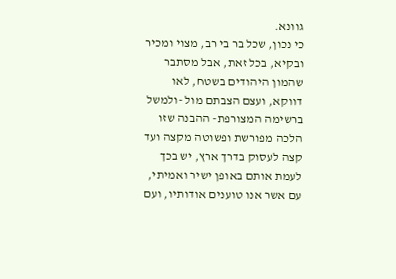גוונא.
כי נכון, שכל בר בי רב, מצוי ומכיר ובקיא, בכל זאת, אבל מסתבר שהמון היהודים בשטח, לאו דווקא, ועצם הצבתם מול -ולמשל ברשימה המצורפת- ההבנה שזו הלכה מפורשת ופשוטה מקצה ועד קצה לעסוק בדרך ארץ, יש בכך לעמת אותם באופן ישיר ואמיתי, עם אשר אנו טוענים אודותיו, ועם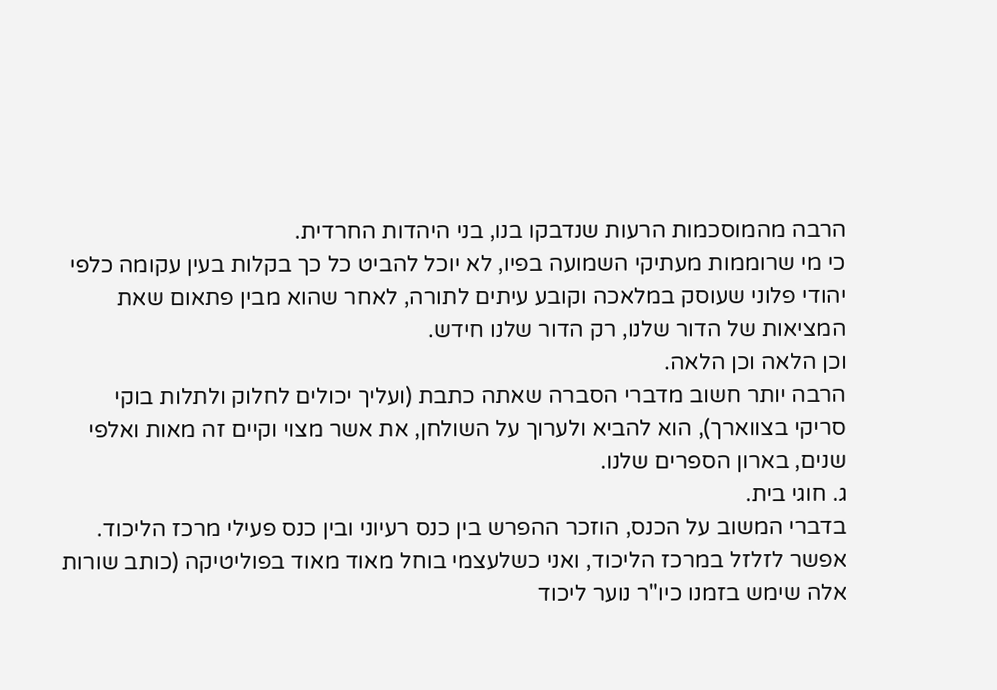הרבה מהמוסכמות הרעות שנדבקו בנו, בני היהדות החרדית.
כי מי שרוממות מעתיקי השמועה בפיו, לא יוכל להביט כל כך בקלות בעין עקומה כלפי יהודי פלוני שעוסק במלאכה וקובע עיתים לתורה, לאחר שהוא מבין פתאום שאת המציאות של הדור שלנו, רק הדור שלנו חידש.
וכן הלאה וכן הלאה.
הרבה יותר חשוב מדברי הסברה שאתה כתבת (ועליך יכולים לחלוק ולתלות בוקי סריקי בצווארך), הוא להביא ולערוך על השולחן, את אשר מצוי וקיים זה מאות ואלפי שנים, בארון הספרים שלנו.
ג. חוגי בית.
בדברי המשוב על הכנס, הוזכר ההפרש בין כנס רעיוני ובין כנס פעילי מרכז הליכוד.
אפשר לזלזל במרכז הליכוד, ואני כשלעצמי בוחל מאוד מאוד בפוליטיקה (כותב שורות אלה שימש בזמנו כיו"ר נוער ליכוד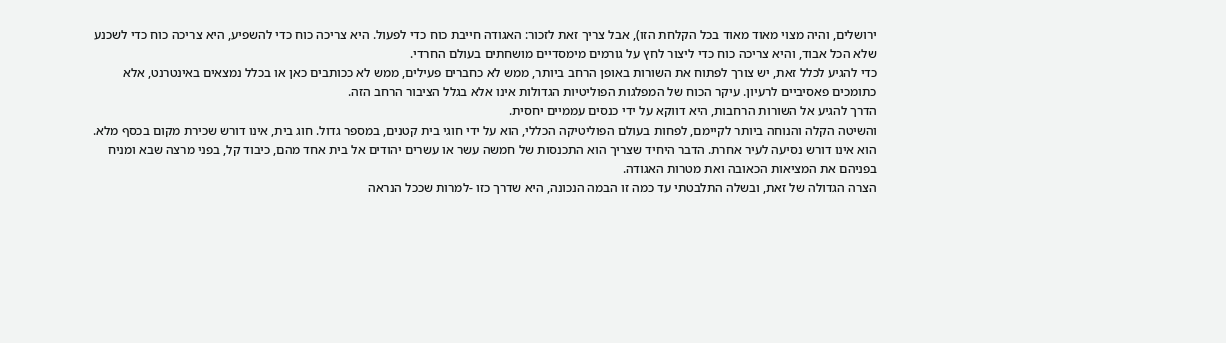ירושלים, והיה מצוי מאוד מאוד בכל הקלחת הזו), אבל צריך זאת לזכור: האגודה חייבת כוח כדי לפעול. היא צריכה כוח כדי להשפיע, היא צריכה כוח כדי לשכנע שלא הכל אבוד, והיא צריכה כוח כדי ליצור לחץ על גורמים מימסדיים מושחתים בעולם החרדי.
כדי להגיע לכלל זאת, יש צורך לפתוח את השורות באופן הרחב ביותר, ממש לא כחברים פעילים, ממש לא ככותבים כאן או בכלל נמצאים באינטרנט, אלא כתומכים פאסיביים לרעיון. עיקר הכוח של המפלגות הפוליטיות הגדולות אינו אלא בגלל הציבור הרחב הזה.
הדרך להגיע אל השורות הרחבות, היא דווקא על ידי כנסים עממיים יחסית.
והשיטה הקלה והנוחה ביותר לקיימם, לפחות בעולם הפוליטיקה הכללי, הוא על ידי חוגי בית קטנים, במספר גדול. חוג בית, אינו דורש שכירת מקום בכסף מלא. הוא אינו דורש נסיעה לעיר אחרת. הדבר היחיד שצריך הוא התכנסות של חמשה עשר או עשרים יהודים אל בית אחד מהם, כיבוד קל, בפני מרצה שבא ומניח בפניהם את המציאות הכאובה ואת מטרות האגודה.
הצרה הגדולה של זאת, ובשלה התלבטתי עד כמה זו הבמה הנכונה, היא שדרך כזו -למרות שככל הנראה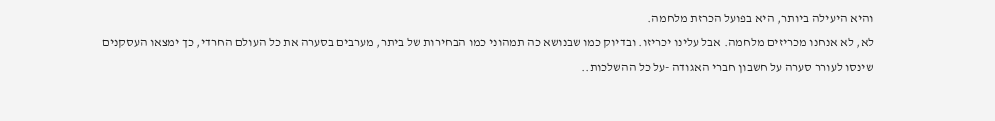והיא היעילה ביותר, היא בפועל הכרזת מלחמה.
לא, לא אנחנו מכריזים מלחמה. אבל עלינו יכריזו. ובדיוק כמו שבנושא כה תמהוני כמו הבחירות של ביתר, מערבים בסערה את כל העולם החרדי, כך ימצאו העסקנים שינסו לעורר סערה על חשבון חברי האגודה -על כל ההשלכות..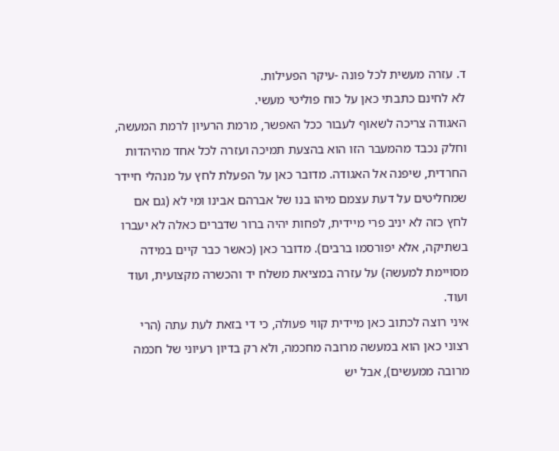ד. עזרה מעשית לכל פונה -עיקר הפעילות.
לא לחינם כתבתי כאן על כוח פוליטי מעשי.
האגודה צריכה לשאוף לעבור ככל האפשר, מרמת הרעיון לרמת המעשה, וחלק נכבד מהמעבר הזו הוא בהצעת תמיכה ועזרה לכל אחד מהיהדות החרדית, שיפנה אל האגודה. מדובר כאן על הפעלת לחץ על מנהלי חיידר שמחליטים על דעת עצמם מיהו בנו של אברהם אבינו ומי לא (גם אם לחץ כזה לא יניב פרי מיידית, לפחות יהיה ברור שדברים כאלה לא יעברו בשתיקה, אלא יפורסמו ברבים). מדובר כאן (כאשר כבר קיים במידה מסויימת למעשה) על עזרה במציאת משלח יד והכשרה מקצועית, ועוד ועוד.
איני רוצה לכתוב כאן מיידית קווי פעולה, כי די בזאת לעת עתה (הרי רצוני כאן הוא במעשה מרובה מחכמה, ולא רק בדיון רעיוני של חכמה מרובה ממעשים), אבל יש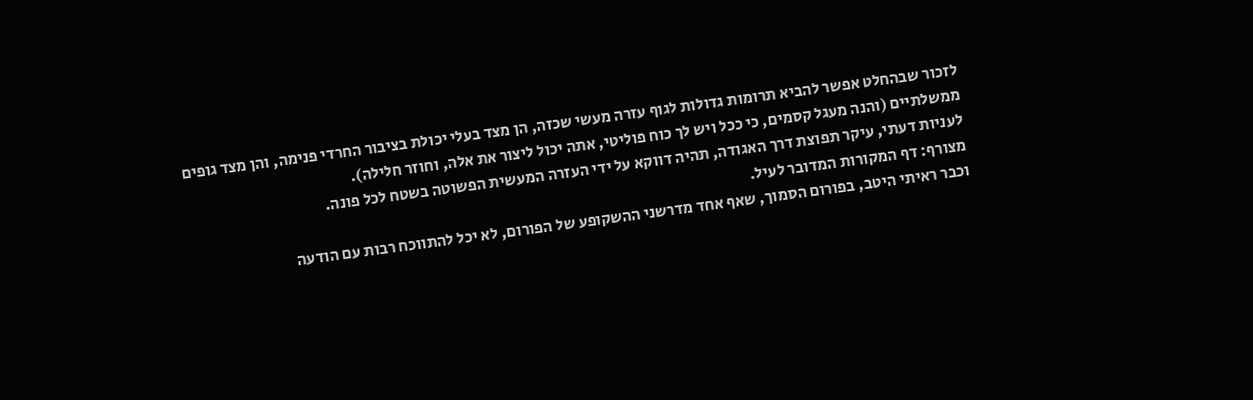לזכור שבהחלט אפשר להביא תרומות גדולות לגוף עזרה מעשי שכזה, הן מצד בעלי יכולת בציבור החרדי פנימה, והן מצד גופים ממשלתיים (והנה מעגל קסמים, כי ככל ויש לך כוח פוליטי, אתה יכול ליצור את אלה, וחוזר חלילה).
לעניות דעתי, עיקר תפוצת דרך האגודה, תהיה דווקא על ידי העזרה המעשית הפשוטה בשטח לכל פונה.
מצורף: דף המקורות המדובר לעיל.
וכבר ראיתי היטב, בפורום הסמוך, שאף אחד מדרשני ההשקופע של הפורום, לא יכל להתווכח רבות עם הודעה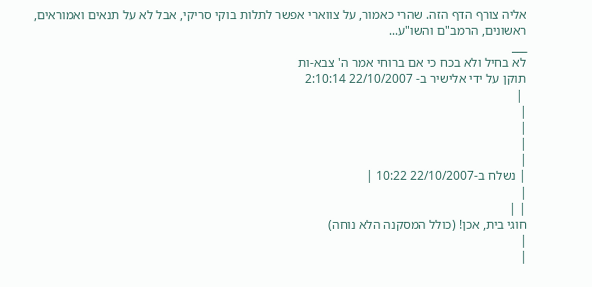אליה צורף הדף הזה. שהרי כאמור, על צווארי אפשר לתלות בוקי סריקי, אבל לא על תנאים ואמוראים, ראשונים, הרמב"ם והשו"ע...
___
לא בחיל ולא בכח כי אם ברוחי אמר ה' צבא-ות
תוקן על ידי אלישיר ב- 22/10/2007 2:10:14
 |
|
|
|
|
| נשלח ב-22/10/2007 10:22 |
|
| |
חוגי בית, אכן! (כולל המסקנה הלא נוחה)
|
|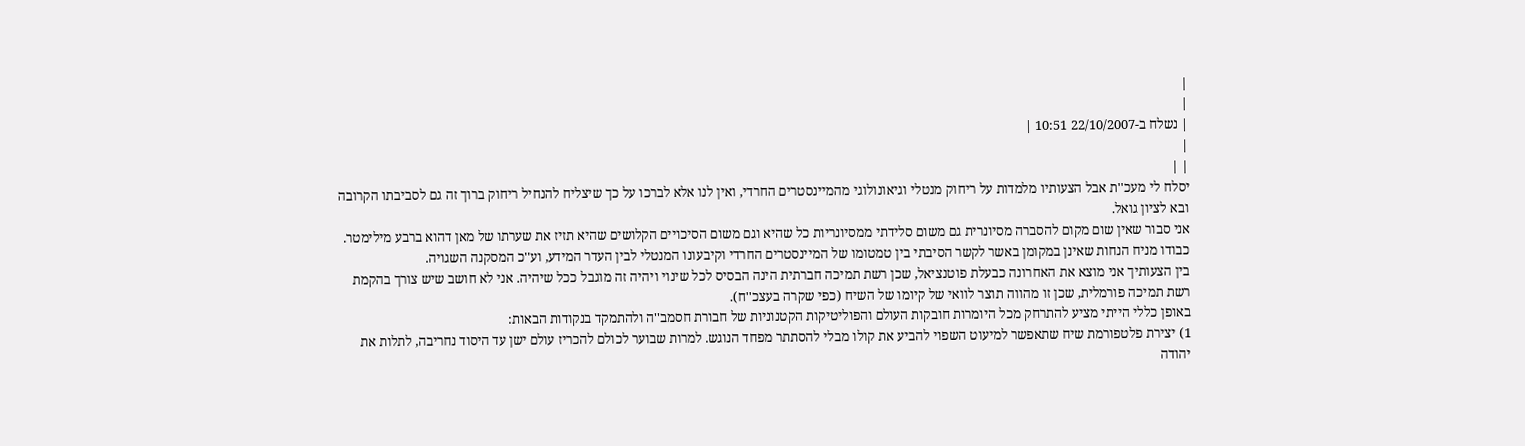|
|
| נשלח ב-22/10/2007 10:51 |
|
| |
יסלח לי מעכ''ת אבל הצעותיו מלמדות על ריחוק מנטלי וגיאונולוגי מהמיינסטרים החרדי, ואין לנו אלא לברכו על כך שיצליח להנחיל ריחוק ברוך זה גם לסביבתו הקרובה ובא לציון גואל.
אני סבור שאין שום מקום להסברה מסיונרית גם משום סלידתי ממסיונריות כל שהיא וגם משום הסיכויים הקלושים שהיא תזיז את שערתו של מאן דהוא ברבע מילימטר. כבודו מניח הנחות שאינן במקומן באשר לקשר הסיבתי בין טמטומו של המיינסטרים החרדי וקיבעונו המנטלי לבין העדר המידע, וע''כ המסקנה השגויה.
בין הצעותיך אני מוצא את האחרונה כבעלת פוטנציאל, שכן רשת תמיכה חברתית הינה הבסיס לכל שינוי ויהיה זה מוגבל ככל שיהיה. אני לא חושב שיש צורך בהקמת רשת תמיכה פורמלית, שכן זו מהווה תוצר לוואי של קיומו של השיח (כפי שקרה בעצכ''ח).
באופן כללי הייתי מציע להתרחק מכל היומרות חובקות העולם והפוליטיקות הקטנוניות של חבורת חסמב''ה ולהתמקד בנקודות הבאות:
1) יצירת פלטפורמת שיח שתאפשר למיעוט השפוי להביע את קולו מבלי להסתתר מפחד הנוגש. למרות שבוער לכולם להכריז עולם ישן עד היסוד נחריבה, לתלות את יהודה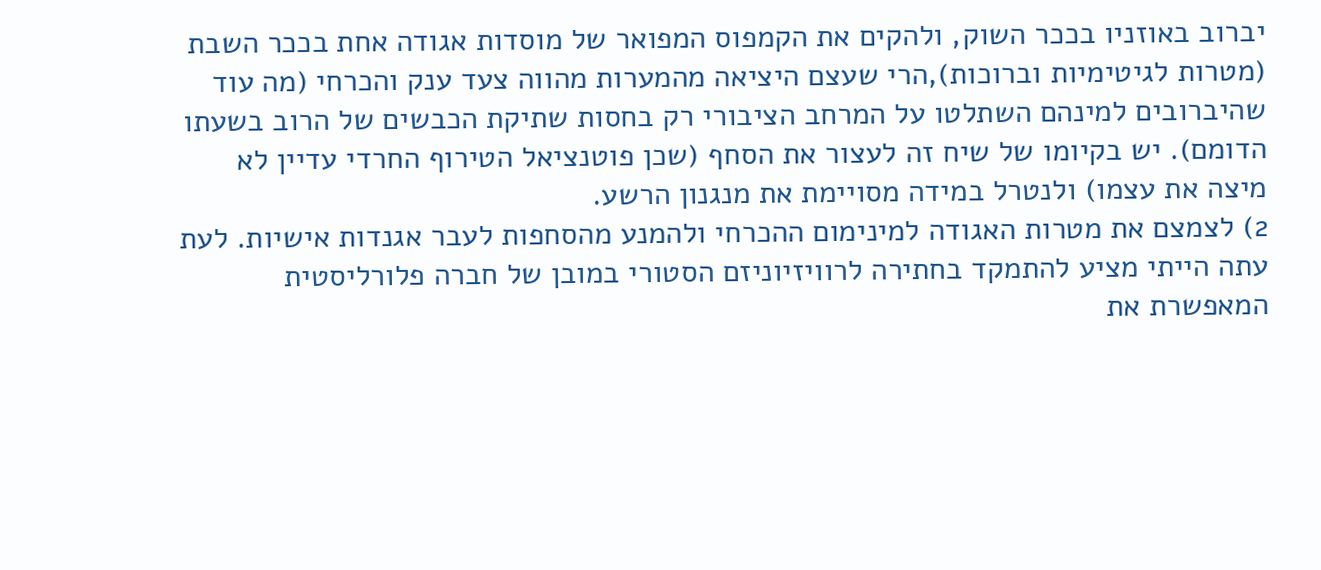יברוב באוזניו בככר השוק, ולהקים את הקמפוס המפואר של מוסדות אגודה אחת בככר השבת (מטרות לגיטימיות וברוכות),הרי שעצם היציאה מהמערות מהווה צעד ענק והכרחי (מה עוד שהיברובים למינהם השתלטו על המרחב הציבורי רק בחסות שתיקת הכבשים של הרוב בשעתו הדומם). יש בקיומו של שיח זה לעצור את הסחף (שכן פוטנציאל הטירוף החרדי עדיין לא מיצה את עצמו) ולנטרל במידה מסויימת את מנגנון הרשע.
2) לצמצם את מטרות האגודה למינימום ההכרחי ולהמנע מהסחפות לעבר אגנדות אישיות. לעת עתה הייתי מציע להתמקד בחתירה לרוויזיוניזם הסטורי במובן של חברה פלורליסטית המאפשרת את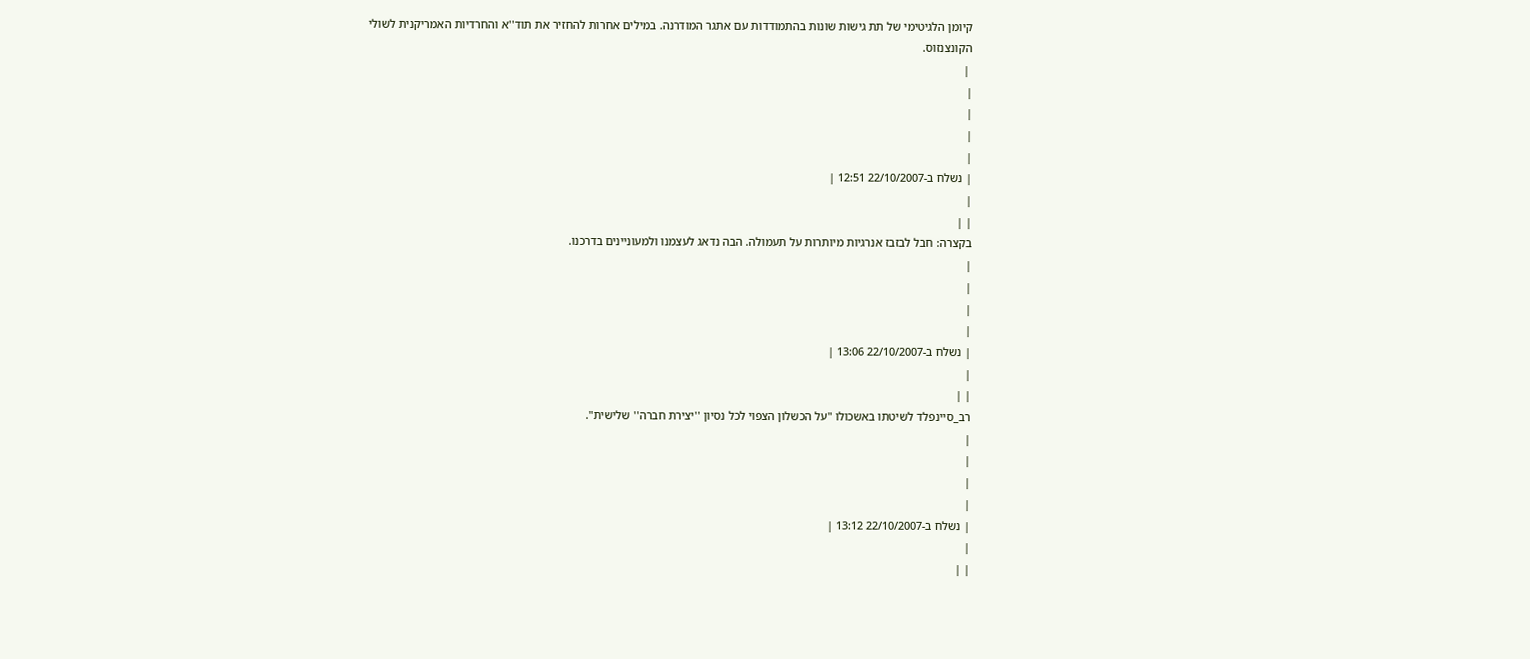קיומן הלגיטימי של תת גישות שונות בהתמודדות עם אתגר המודרנה. במילים אחרות להחזיר את תוד''א והחרדיות האמריקנית לשולי הקונצנזוס.
 |
|
|
|
|
| נשלח ב-22/10/2007 12:51 |
|
| |
בקצרה: חבל לבזבז אנרגיות מיותרות על תעמולה. הבה נדאג לעצמנו ולמעוניינים בדרכנו.
|
|
|
|
| נשלח ב-22/10/2007 13:06 |
|
| |
רב_סיינפלד לשיטתו באשכולו "על הכשלון הצפוי לכל נסיון ''יצירת חברה'' שלישית".
|
|
|
|
| נשלח ב-22/10/2007 13:12 |
|
| |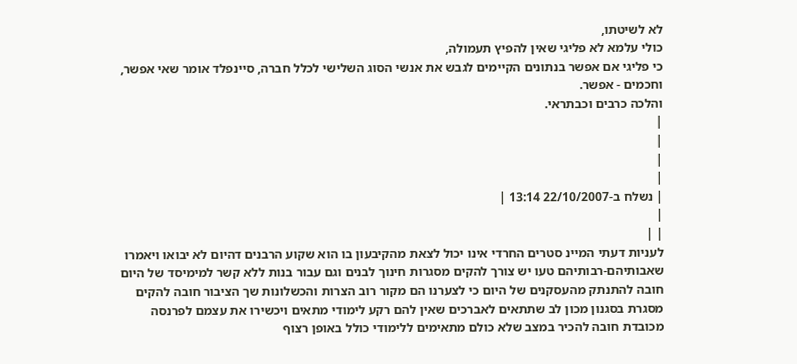לא לשיטתו,
כולי עלמא לא פליגי שאין להפיץ תעמולה,
כי פליגי אם אפשר בנתונים הקיימים לגבש את אנשי הסוג השלישי לכלל חברה, סיינפלד אומר שאי אפשר, וחכמים - אפשר.
והלכה כרבים וכבתראי.
|
|
|
|
| נשלח ב-22/10/2007 13:14 |
|
| |
לעניות דעתי המיינ סטרים החרדי אינו יכול לצאת מהקיבעון בו הוא שקוע הרבנים דהיום לא יבואו ויאמרו שאבותיהם-רבותיהם טעו יש צורך להקים מסגרות חינוך לבנים וגם עבור בנות ללא קשר למימיסד של היום חובה להתנתק מהעסקנים של היום כי לצערנו הם מקור רוב הצרות והכשלונות שך הציבור חובה להקים מסגרת בסגנון מכון לב שתתאים לאברכים שאין להם רקע לימודי מתאים ויכשירו את עצמם לפרנסה מכובדת חובה להכיר במצב שלא כולם מתאימים ללימודי כולל באופן רצוף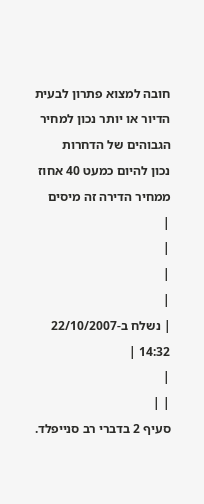חובה למצוא פתרון לבעית הדיור או יותר נכון למחיר הגבוהים של הדחרות
נכון להיום כמעט 40 אחוז ממחיר הדירה זה מיסים
|
|
|
|
| נשלח ב-22/10/2007 14:32 |
|
| |
סעיף 2 בדברי רב סנייפלד.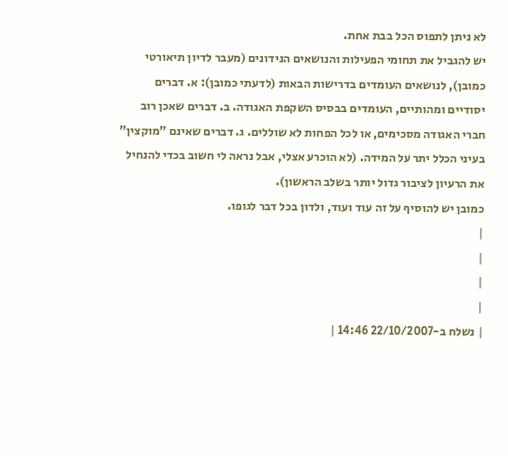לא ניתן לתפוס הכל בבת אחת.
יש להגביל את תחומי הפעילות והנושאים הנידונים (מעבר לדיון תיאורטי כמובן), לנושאים העומדים בדרישות הבאות (לדעתי כמובן): א. דברים יסודיים ומהותיים, העומדים בבסיס השקפת האגודה. ב. דברים שאכן רוב חברי האגודה מסכימים, או לכל הפחות לא שוללים. ג. דברים שאינם "מוקצין" בעיני הכלל יתר על המידה. (לא הוכרע אצלי, אבל נראה לי חשוב בכדי להנחיל את הרעיון לציבור גדול יותר בשלב הראשון).
כמובן יש להוסיף על זה עוד ועוד, ולדון בכל דבר לגופו.
|
|
|
|
| נשלח ב-22/10/2007 14:46 |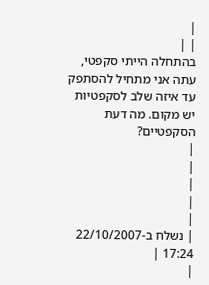|
| |
בהתחלה הייתי סקפטי, עתה אני מתחיל להסתפק עד איזה שלב לסקפטיות יש מקום. מה דעת הסקפטיים?
|
|
|
|
|
| נשלח ב-22/10/2007 17:24 |
|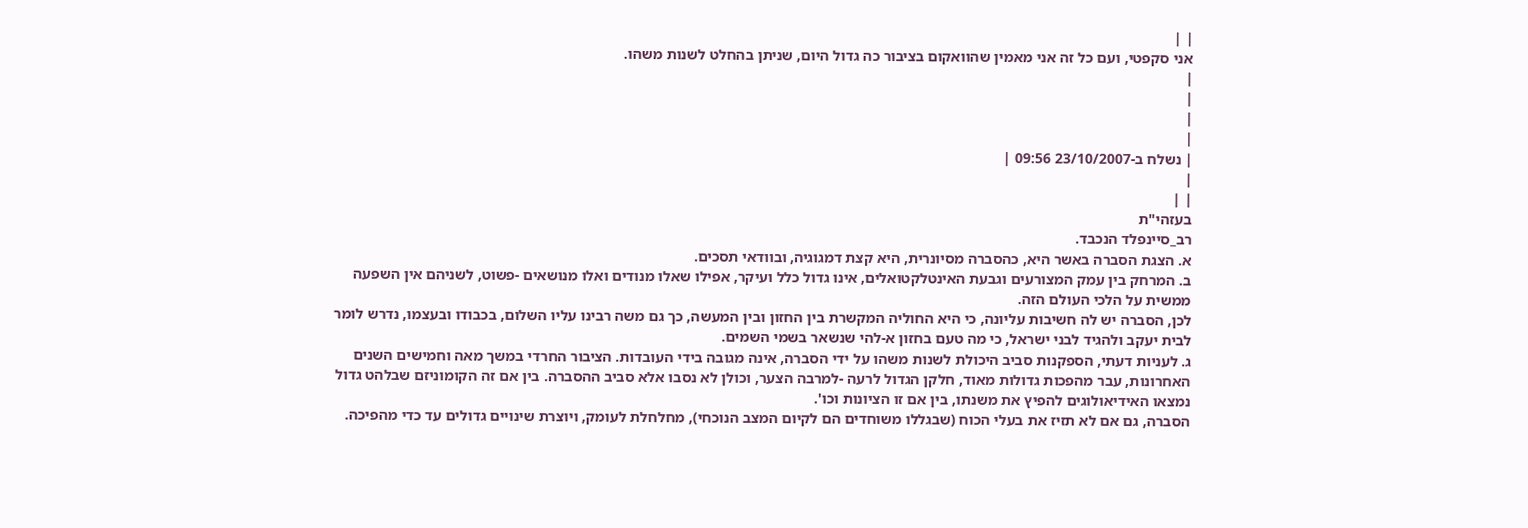| |
אני סקפטי, ועם כל זה אני מאמין שהוואקום בציבור כה גדול היום, שניתן בהחלט לשנות משהו.
|
|
|
|
| נשלח ב-23/10/2007 09:56 |
|
| |
בעזהי"ת
רב_סיינפלד הנכבד.
א. הצגת הסברה באשר היא, כהסברה מסיונרית, היא קצת דמגוגיה, ובוודאי תסכים.
ב. המרחק בין עמק המצורעים וגבעת האינטלקטואלים, אינו גדול כלל ועיקר, אפילו שאלו מנודים ואלו מנושאים -פשוט, לשניהם אין השפעה ממשית על הלכי העולם הזה.
לכן, הסברה יש לה חשיבות עליונה, כי היא החוליה המקשרת בין החזון ובין המעשה, כך גם משה רבינו עליו השלום, בכבודו ובעצמו, נדרש לומר לבית יעקב ולהגיד לבני ישראל, כי מה טעם בחזון א-להי שנשאר בשמי השמים.
ג. לעניות דעתי, הספקנות סביב היכולת לשנות משהו על ידי הסברה, אינה מגובה בידי העובדות. הציבור החרדי במשך מאה וחמישים השנים האחרונות, עבר מהפכות גדולות מאוד, חלקן הגדול לרעה -למרבה הצער, וכולן לא נסבו אלא סביב ההסברה. בין אם זה הקומוניזם שבלהט גדול נמצאו האידיאולוגים להפיץ את משנתו, בין אם זו הציונות וכו'.
הסברה, גם אם לא תזיז את בעלי הכוח (שבגללו משוחדים הם לקיום המצב הנוכחי), מחלחלת לעומק, ויוצרת שינויים גדולים עד כדי מהפיכה.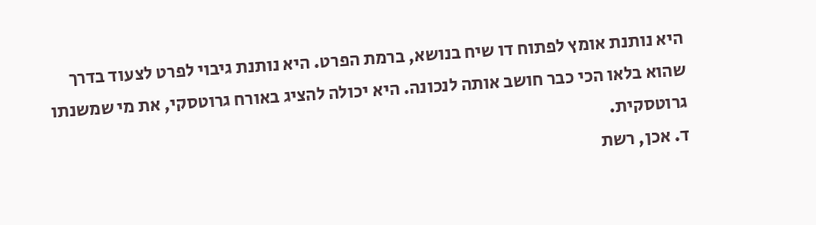היא נותנת אומץ לפתוח דו שיח בנושא, ברמת הפרט. היא נותנת גיבוי לפרט לצעוד בדרך שהוא בלאו הכי כבר חושב אותה לנכונה. היא יכולה להציג באורח גרוטסקי, את מי שמשנתו גרוטסקית.
ד. אכן, רשת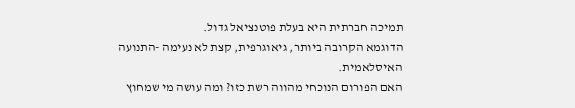תמיכה חברתית היא בעלת פוטנציאל גדול.
הדוגמא הקרובה ביותר, גיאוגרפית, קצת לא נעימה -התנועה האיסלאמית.
האם הפורום הנוכחי מהווה רשת כזו? ומה עושה מי שמחוץ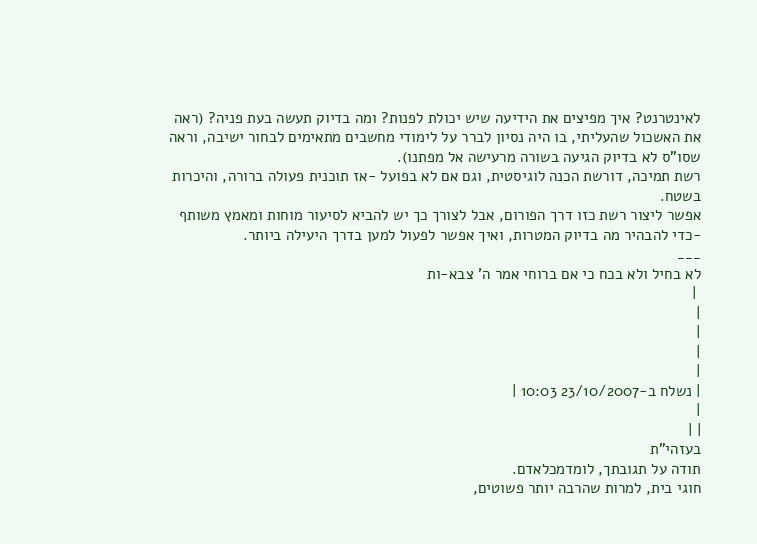לאינטרנט? איך מפיצים את הידיעה שיש יכולת לפנות? ומה בדיוק תעשה בעת פניה? (ראה את האשכול שהעליתי, בו היה נסיון לברר על לימודי מחשבים מתאימים לבחור ישיבה, וראה שסו"ס לא בדיוק הגיעה בשורה מרעישה אל מפתנו).
רשת תמיכה, דורשת הכנה לוגיסטית, וגם אם לא בפועל -אז תוכנית פעולה ברורה, והיכרות בשטח.
אפשר ליצור רשת כזו דרך הפורום, אבל לצורך כך יש להביא לסיעור מוחות ומאמץ משותף -כדי להבהיר מה בדיוק המטרות, ואיך אפשר לפעול למען בדרך היעילה ביותר.
___
לא בחיל ולא בכח כי אם ברוחי אמר ה' צבא-ות
 |
|
|
|
|
| נשלח ב-23/10/2007 10:03 |
|
| |
בעזהי"ת
תודה על תגובתך, לומדמכלאדם.
חוגי בית, למרות שהרבה יותר פשוטים,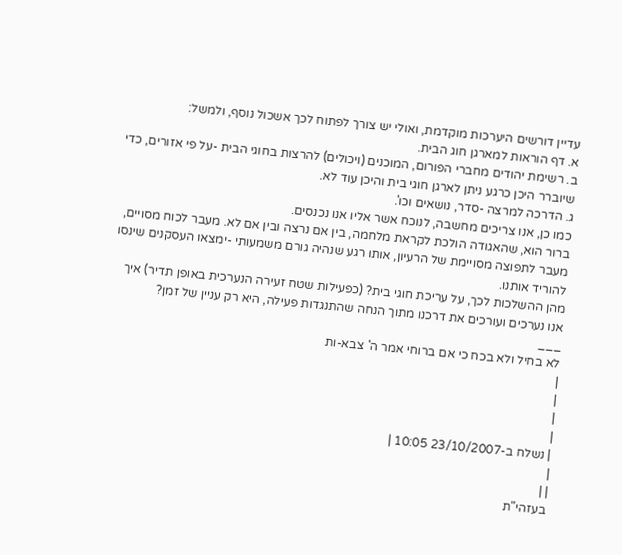עדיין דורשים היערכות מוקדמת, ואולי יש צורך לפתוח לכך אשכול נוסף, ולמשל:
א. דף הוראות למארגן חוג הבית.
ב. רשימת יהודים מחברי הפורום, המוכנים (ויכולים) להרצות בחוגי הבית -על פי אזורים, כדי שיוברר היכן כרגע ניתן לארגן חוגי בית והיכן עוד לא.
ג. הדרכה למרצה -סדר, נושאים וכו'.
כמו כן, אנו צריכים מחשבה, לנוכח אשר אליו אנו נכנסים.
ברור הוא, שהאגודה הולכת לקראת מלחמה, בין אם נרצה ובין אם לא. מעבר לכוח מסויים, מעבר לתפוצה מסויימת של הרעיון, אותו רגע שנהיה גורם משמעותי -ימצאו העסקנים שינסו להוריד אותנו.
מהן ההשלכות לכך, על עריכת חוגי בית? (כפעילות שטח זעירה הנערכית באופן תדיר) איך אנו נערכים ועורכים את דרכנו מתוך הנחה שהתנגדות פעילה, היא רק עניין של זמן?
___
לא בחיל ולא בכח כי אם ברוחי אמר ה' צבא-ות
|
|
|
|
| נשלח ב-23/10/2007 10:05 |
|
| |
בעזהי"ת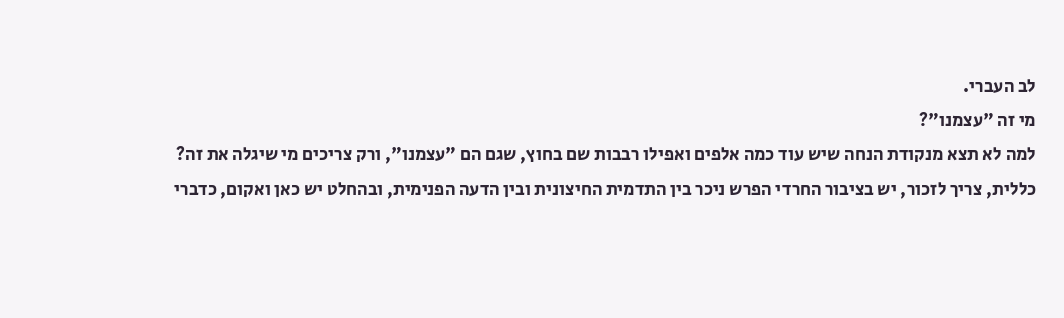לב העברי.
מי זה "עצמנו"?
למה לא תצא מנקודת הנחה שיש עוד כמה אלפים ואפילו רבבות שם בחוץ, שגם הם "עצמנו", ורק צריכים מי שיגלה את זה?
כללית, צריך לזכור, יש בציבור החרדי הפרש ניכר בין התדמית החיצונית ובין הדעה הפנימית, ובהחלט יש כאן ואקום, כדברי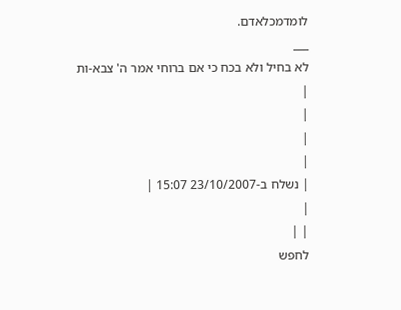לומדמכלאדם.
___
לא בחיל ולא בכח כי אם ברוחי אמר ה' צבא-ות
|
|
|
|
| נשלח ב-23/10/2007 15:07 |
|
| |
לחפש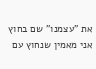את "עצמנו" שם בחוץ אני מאמין שנחוץ עם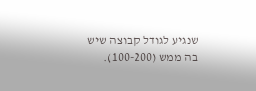שנגיע לגודל קבוצה שיש בה ממש (100-200).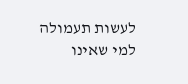לעשות תעמולה למי שאינו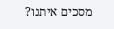מסכים איתנו?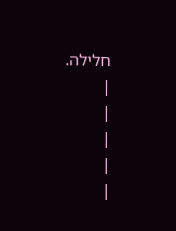חלילה.
|
|
|
|
|